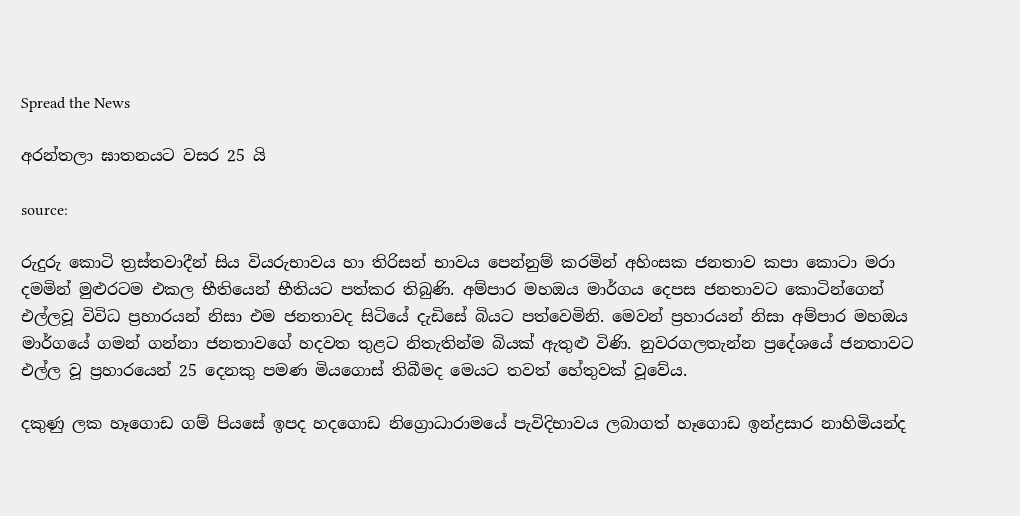Spread the News

අරන්තලා ඝාතනයට වසර 25 යි

source:

රුදුරු කොටි ත්‍රස්‌තවාදීන් සිය වියරුභාවය හා තිරිසන් භාවය පෙන්නුම් කරමින් අහිංසක ජනතාව කපා කොටා මරා දමමින් මුළුරටම එකල භීතියෙන් භීතියට පත්කර තිබුණි. අම්පාර මහඔය මාර්ගය දෙපස ජනතාවට කොටින්ගෙන් එල්ලවූ විවිධ ප්‍රහාරයන් නිසා එම ජනතාවද සිටියේ දැඩිසේ බියට පත්වෙමිනි. මෙවන් ප්‍රහාරයන් නිසා අම්පාර මහඔය මාර්ගයේ ගමන් ගන්නා ජනතාවගේ හදවත තුළට නිතැතින්ම බියක්‌ ඇතුළු විණි. නුවරගලතැන්න ප්‍රදේශයේ ජනතාවට එල්ල වූ ප්‍රහාරයෙන් 25 දෙනකු පමණ මියගොස්‌ තිබීමද මෙයට තවත් හේතුවක්‌ වූවේය.

දකුණු ලක හෑගොඩ ගම් පියසේ ඉපද හදගොඩ නිග්‍රොධාරාමයේ පැවිදිභාවය ලබාගත් හෑගොඩ ඉන්ද්‍රසාර නාහිමියන්ද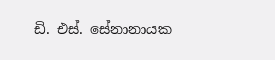ඩි. එස්‌. සේනානායක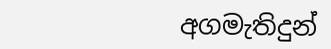අගමැතිදුන්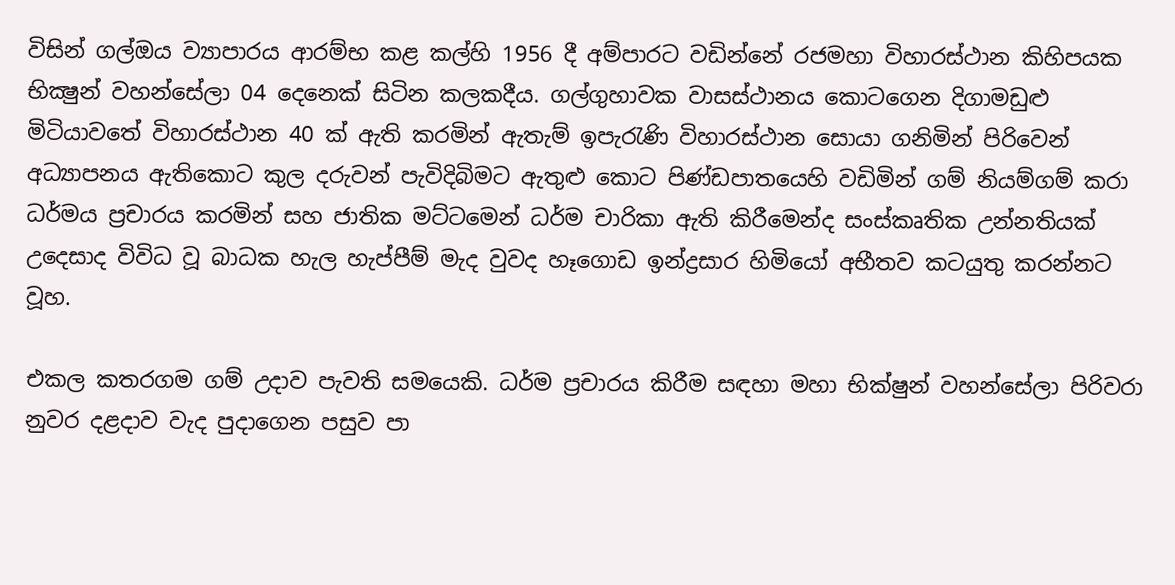විසින් ගල්ඔය ව්‍යාපාරය ආරම්භ කළ කල්හි 1956 දී අම්පාරට වඩින්නේ රජමහා විහාරස්‌ථාන කිහිපයක භික්‍ෂුන් වහන්සේලා 04 දෙනෙක්‌ සිටින කලකදීය. ගල්ගුහාවක වාසස්‌ථානය කොටගෙන දිගාමඩුළු මිටියාවතේ විහාරස්‌ථාන 40 ක්‌ ඇති කරමින් ඇතැම් ඉපැරැණි විහාරස්‌ථාන සොයා ගනිමින් පිරිවෙන් අධ්‍යාපනය ඇතිකොට කුල දරුවන් පැවිදිබිමට ඇතුළු කොට පිණ්‌ඩපාතයෙහි වඩිමින් ගම් නියම්ගම් කරා ධර්මය ප්‍රචාරය කරමින් සහ ජාතික මට්‌ටමෙන් ධර්ම චාරිකා ඇති කිරීමෙන්ද සංස්‌කෘතික උන්නතියක්‌ උදෙසාද විවිධ වූ බාධක හැල හැප්පීම් මැද වුවද හෑගොඩ ඉන්ද්‍රසාර හිමියෝ අභීතව කටයුතු කරන්නට වූහ.

එකල කතරගම ගම් උදාව පැවති සමයෙකි. ධර්ම ප්‍රචාරය කිරීම සඳහා මහා භික්‌ෂුන් වහන්සේලා පිරිවරා නුවර දළදාව වැද පුදාගෙන පසුව පා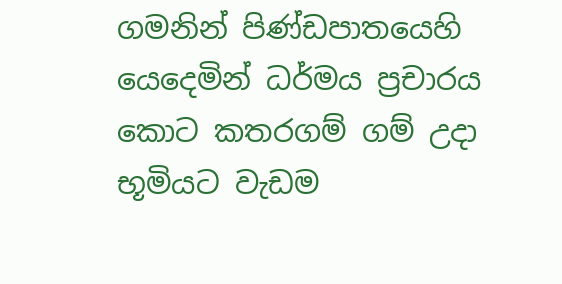ගමනින් පිණ්‌ඩපාතයෙහි යෙදෙමින් ධර්මය ප්‍රචාරය කොට කතරගම් ගම් උදා භූමියට වැඩම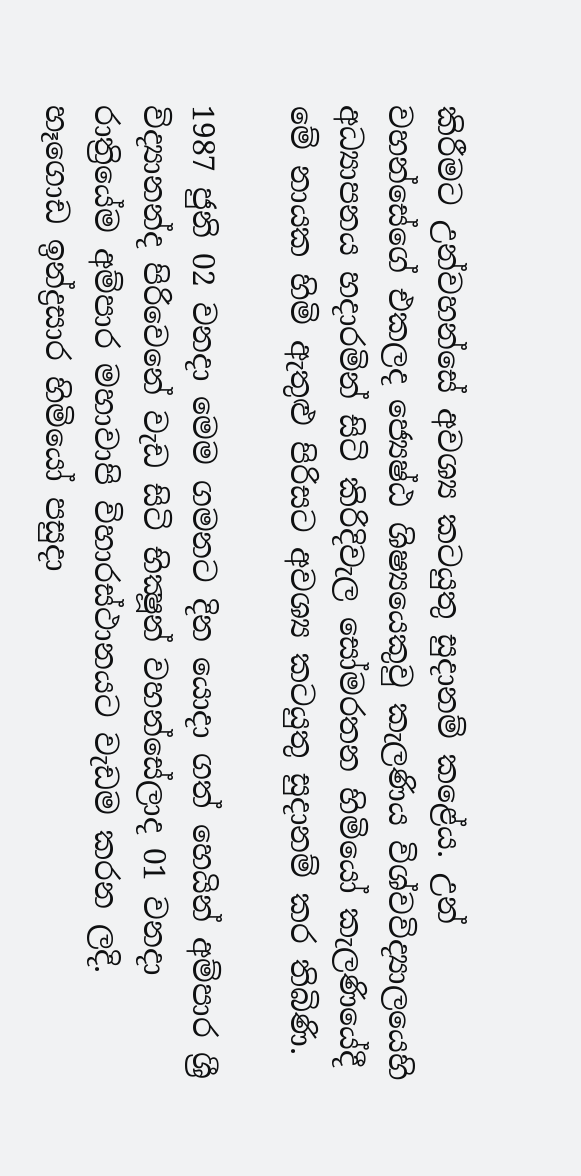කිරීමට උන්වහන්සේ අවශ්‍ය කටයුතු සුදානම් කළේය. උන් වහන්සේගේ එකලද ජ්‍යෙෂ්ඨ ශිෂ්‍යයෙකුවු කැලණිය විශ්වවිද්‍යාලයෙහි අධ්‍යාපනය හදාරමින් සිටි කිරිදිවැල සෝමරතන හිමියෝ කැලණියේදී මේ නායක හිමි ඇතුළු පිරිසට අවශ්‍ය කටයුතු සුදානම් කර තිබිණි.

1987 ජුනි 02 වනදා මෙම ගමනට දින යොදා ගත් හෙයින් අම්පාර ශ්‍රී විද්‍යානන්ද පිරිවෙනේ වැඩ සිටි භික්‍ෂූන් වහන්සේලාද 01 වනදා රාත්‍රියේම අම්පාර මහාවාපි විහාරස්‌ථානයට වැඩම කරන ලදි. හෑගොඩ ඉන්ද්‍රසාර හිමියෝ පසුදා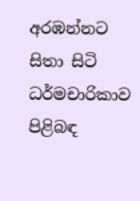අරඹන්නට සිතා සිටි ධර්මචාරිකාව පිළිබඳ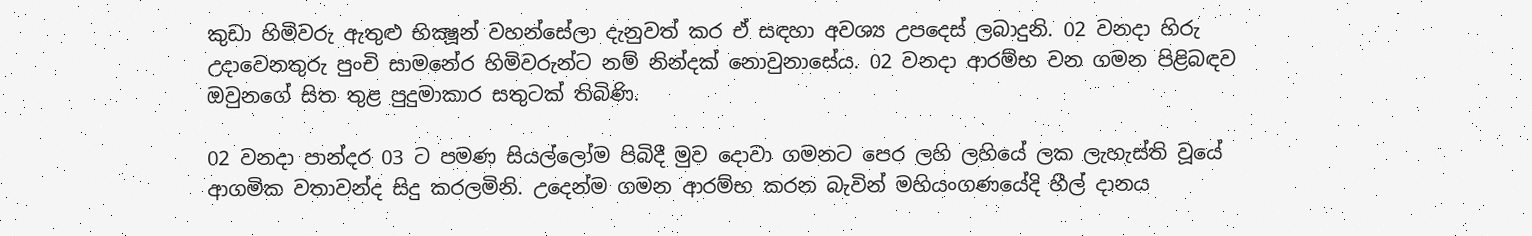කුඩා හිමිවරු ඇතුළු භික්‍ෂූන් වහන්සේලා දැනුවත් කර ඒ සඳහා අවශ්‍ය උපදෙස්‌ ලබාදුනි. 02 වනදා හිරු උදාවෙනතුරු පුංචි සාමනේර හිමිවරුන්ට නම් නින්දක්‌ නොවුනාසේය. 02 වනදා ආරම්භ වන ගමන පිළිබඳව ඔවුනගේ සිත තුළ පුදුමාකාර සතුටක්‌ තිබිණි.

02 වනදා පාන්දර 03 ට පමණ සියල්ලෝම පිබිදී මුව දොවා ගමනට පෙර ලහි ලහියේ ලක ලැහැස්‌ති වූයේ ආගමික වතාවන්ද සිදු කරලමිනි. උදෙන්ම ගමන ආරම්භ කරන බැවින් මහියංගණයේදි හීල් දානය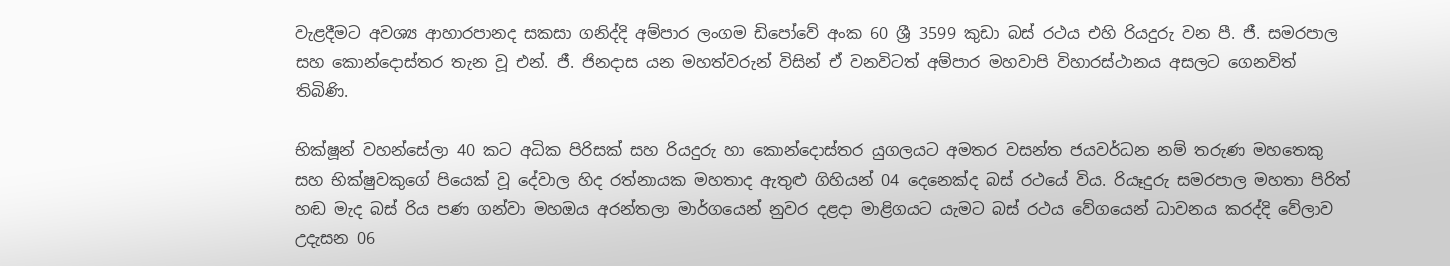වැළදීමට අවශ්‍ය ආහාරපානද සකසා ගනිද්දි අම්පාර ලංගම ඩිපෝවේ අංක 60 ශ්‍රී 3599 කුඩා බස්‌ රථය එහි රියදුරු වන පී. ජී. සමරපාල සහ කොන්දොස්‌තර තැන වූ එන්. ජී. ජිනදාස යන මහත්වරුන් විසින් ඒ වනවිටත් අම්පාර මහවාපි විහාරස්‌ථානය අසලට ගෙනවිත් තිබිණි.

භික්‌ෂූන් වහන්සේලා 40 කට අධික පිරිසක්‌ සහ රියදුරු හා කොන්දොස්‌තර යුගලයට අමතර වසන්ත ජයවර්ධන නම් තරුණ මහතෙකු සහ භික්‌ෂුවකුගේ පියෙක්‌ වූ දේවාල හිද රත්නායක මහතාද ඇතුළු ගිහියන් 04 දෙනෙක්‌ද බස්‌ රථයේ විය. රියෑදුරු සමරපාල මහතා පිරිත් හඬ මැද බස්‌ රිය පණ ගන්වා මහඔය අරන්තලා මාර්ගයෙන් නුවර දළදා මාළිගයට යැමට බස්‌ රථය වේගයෙන් ධාවනය කරද්දි වේලාව උදැසන 06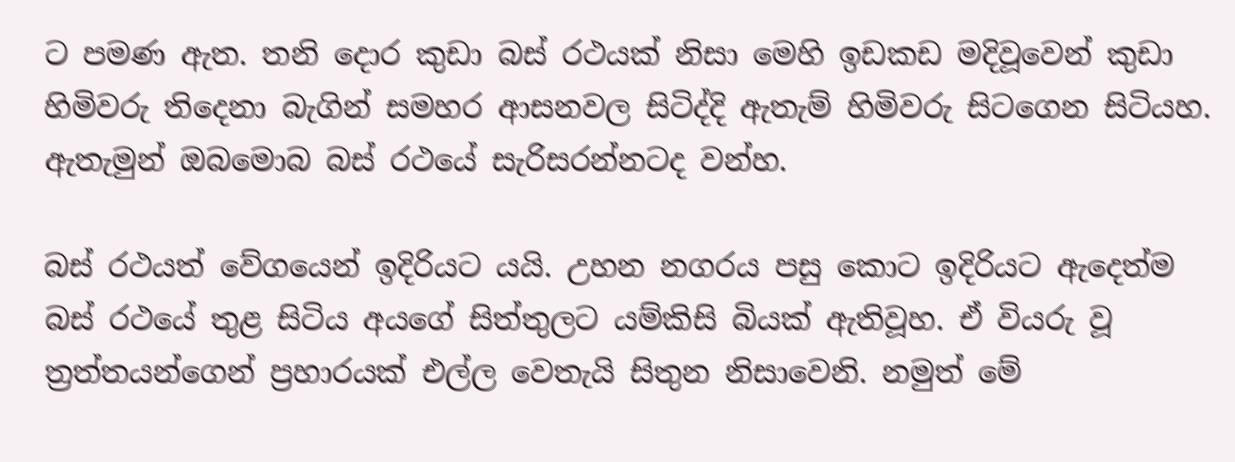ට පමණ ඇත. තනි දොර කුඩා බස්‌ රථයක්‌ නිසා මෙහි ඉඩකඩ මදිවූවෙන් කුඩා හිමිවරු තිදෙනා බැගින් සමහර ආසනවල සිටිද්දි ඇතැම් හිමිවරු සිටගෙන සිටියහ. ඇතැමුන් ඔබමොබ බස්‌ රථයේ සැරිසරන්නටද වන්හ.

බස්‌ රථයත් වේගයෙන් ඉදිරියට යයි. උහන නගරය පසු කොට ඉදිරියට ඇදෙත්ම බස්‌ රථයේ තුළ සිටිය අයගේ සිත්තුලට යම්කිසි බියක්‌ ඇතිවූහ. ඒ වියරු වූ ත්‍රත්තයන්ගෙන් ප්‍රහාරයක්‌ එල්ල වෙතැයි සිතුන නිසාවෙනි. නමුත් මේ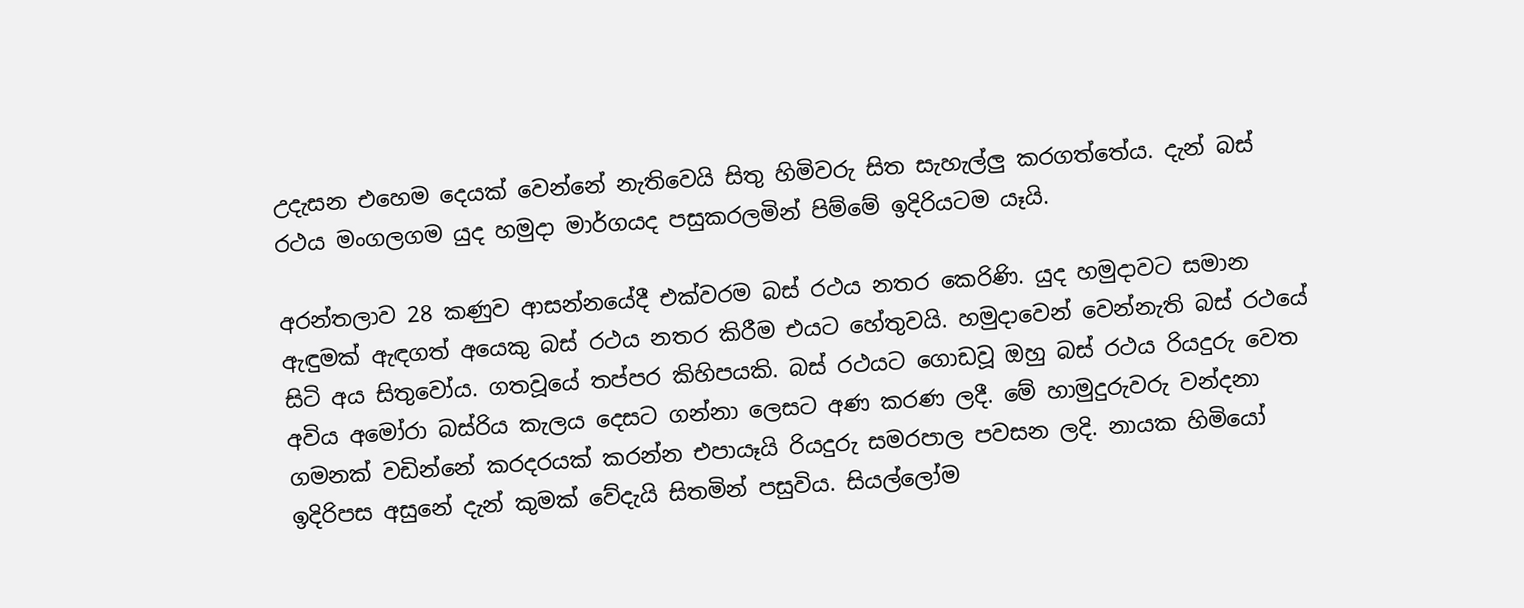උදැසන එහෙම දෙයක්‌ වෙන්නේ නැතිවෙයි සිතු හිමිවරු සිත සැහැල්ලු කරගත්තේය. දැන් බස්‌ රථය මංගලගම යුද හමුදා මාර්ගයද පසුකරලමින් පිම්මේ ඉදිරියටම යෑයි.

අරන්තලාව 28 කණුව ආසන්නයේදී එක්‌වරම බස්‌ රථය නතර කෙරිණි. යුද හමුදාවට සමාන ඇඳුමක්‌ ඇඳගත් අයෙකු බස්‌ රථය නතර කිරීම එයට හේතුවයි. හමුදාවෙන් වෙන්නැති බස්‌ රථයේ සිටි අය සිතුවෝය. ගතවූයේ තප්පර කිහිපයකි. බස්‌ රථයට ගොඩවූ ඔහු බස්‌ රථය රියදුරු වෙත අවිය අමෝරා බස්‌රිය කැලය දෙසට ගන්නා ලෙසට අණ කරණ ලදී. මේ හාමුදුරුවරු වන්දනා ගමනක්‌ වඩින්නේ කරදරයක්‌ කරන්න එපායෑයි රියදුරු සමරපාල පවසන ලදි. නායක හිමියෝ ඉදිරිපස අසුනේ දැන් කුමක්‌ වේදැයි සිතමින් පසුවිය. සියල්ලෝම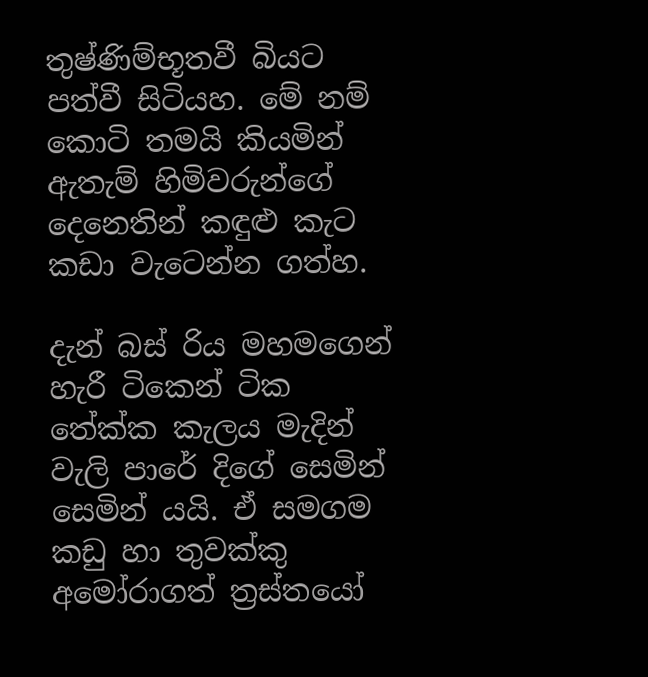තුෂ්ණිම්භූතවී බියට පත්වී සිටියහ. මේ නම් කොටි තමයි කියමින් ඇතැම් හිමිවරුන්ගේ දෙනෙතින් කඳුළු කැට කඩා වැටෙන්න ගත්හ.

දැන් බස්‌ රිය මහමගෙන් හැරී ටිකෙන් ටික තේක්‌ක කැලය මැදින් වැලි පාරේ දිගේ සෙමින් සෙමින් යයි. ඒ සමගම කඩු හා තුවක්‌කු අමෝරාගත් ත්‍රස්‌තයෝ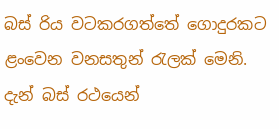බස්‌ රිය වටකරගත්තේ ගොදුරකට ළංවෙන වනසතුන් රැලක්‌ මෙනි. දැන් බස්‌ රථයෙන්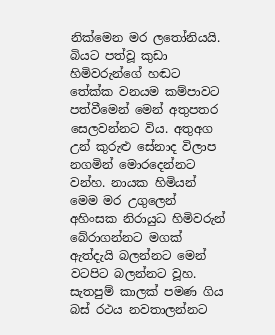නික්‌මෙන මර ලතෝනියයි. බියට පත්වූ කුඩා හිමිවරුන්ගේ හඬට තේක්‌ක වනයම කම්පාවට පත්වීමෙන් මෙන් අතුපතර සෙලවන්නට විය. අතුඅග උන් කුරුළු සේනාද විලාප නගමින් මොරදෙන්නට වන්හ. නායක හිමියන් මෙම මර උගුලෙන් අහිංසක නිරායුධ හිමිවරුන් බේරාගන්නට මගක්‌ ඇත්දැයි බලන්නට මෙන් වටපිට බලන්නට වූහ. සැතපුම් කාලක්‌ පමණ ගිය බස්‌ රථය නවතාලන්නට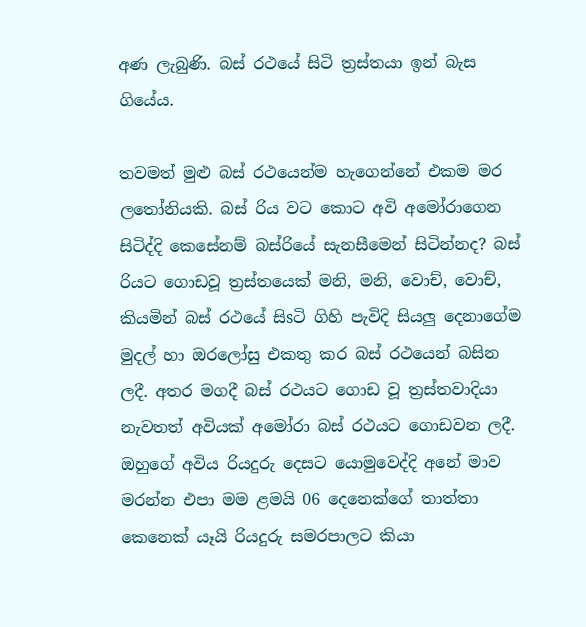අණ ලැබුණි. බස්‌ රථයේ සිටි ත්‍රස්‌තයා ඉන් බැස ගියේය.

තවමත් මුළු බස්‌ රථයෙන්ම හැගෙන්නේ එකම මර ලතෝනියකි. බස්‌ රිය වට කොට අවි අමෝරාගෙන සිටිද්දි කෙසේනම් බස්‌රියේ සැනසීමෙන් සිටින්නද? බස්‌ රියට ගොඩවූ ත්‍රස්‌තයෙක්‌ මනි, මනි, වොච්, වොච්, කියමින් බස්‌ රථයේ සිsටි ගිහි පැවිදි සියලු දෙනාගේම මුදල් හා ඔරලෝසු එකතු කර බස්‌ රථයෙන් බසින ලදී. අතර මගදී බස්‌ රථයට ගොඩ වූ ත්‍රස්‌තවාදියා නැවතත් අවියක්‌ අමෝරා බස්‌ රථයට ගොඩවන ලදී. ඔහුගේ අවිය රියදුරු දෙසට යොමුවෙද්දි අනේ මාව මරන්න එපා මම ළමයි 06 දෙනෙක්‌ගේ තාත්තා කෙනෙක්‌ යෑයි රියදුරු සමරපාලට කියා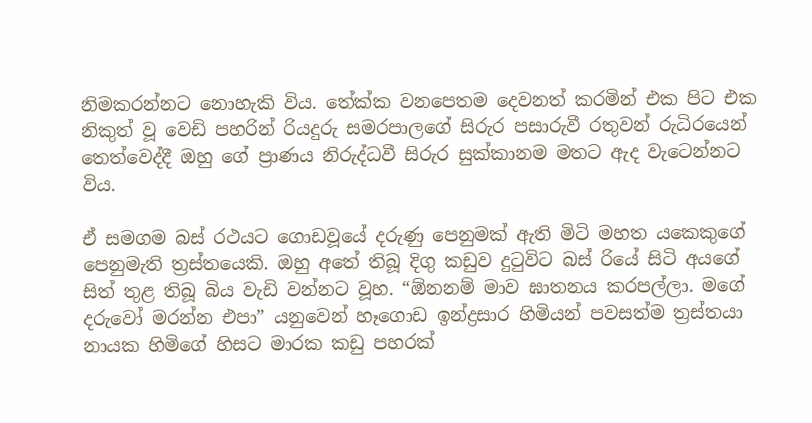නිමකරන්නට නොහැකි විය. තේක්‌ක වනපෙතම දෙවනත් කරමින් එක පිට එක නිකුත් වූ වෙඩි පහරින් රියදුරු සමරපාලගේ සිරුර පසාරුවී රතුවන් රුධිරයෙන් තෙත්වෙද්දී ඔහු ගේ ප්‍රාණය නිරුද්ධවී සිරුර සුක්‌කානම මතට ඇද වැටෙන්නට විය.

ඒ සමගම බස්‌ රථයට ගොඩවූයේ දරුණු පෙනුමක්‌ ඇති මිටි මහත යකෙකුගේ පෙනුමැති ත්‍රස්‌තයෙකි. ඔහු අතේ තිබූ දිගු කඩුව දුටුවිට බස්‌ රියේ සිටි අයගේ සිත් තුළ තිබූ බිය වැඩි වන්නට වූහ. “ඕනනම් මාව ඝාතනය කරපල්ලා. මගේ දරුවෝ මරන්න එපා” යනුවෙන් හෑගොඩ ඉන්ද්‍රසාර හිමියන් පවසත්ම ත්‍රස්‌තයා නායක හිමිගේ හිසට මාරක කඩු පහරක්‌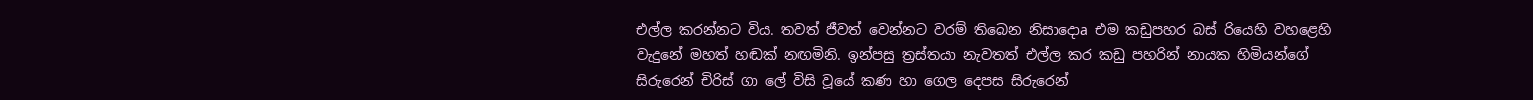එල්ල කරන්නට විය. තවත් ජීවත් වෙන්නට වරම් තිබෙන නිසාදොa එම කඩුපහර බස්‌ රියෙහි වහළෙහි වැදුනේ මහත් හඬක්‌ නඟමිනි. ඉන්පසු ත්‍රස්‌තයා නැවතත් එල්ල කර කඩු පහරින් නායක හිමියන්ගේ සිරුරෙන් චිරිස්‌ ගා ලේ විසි වූයේ කණ හා ගෙල දෙපස සිරුරෙන්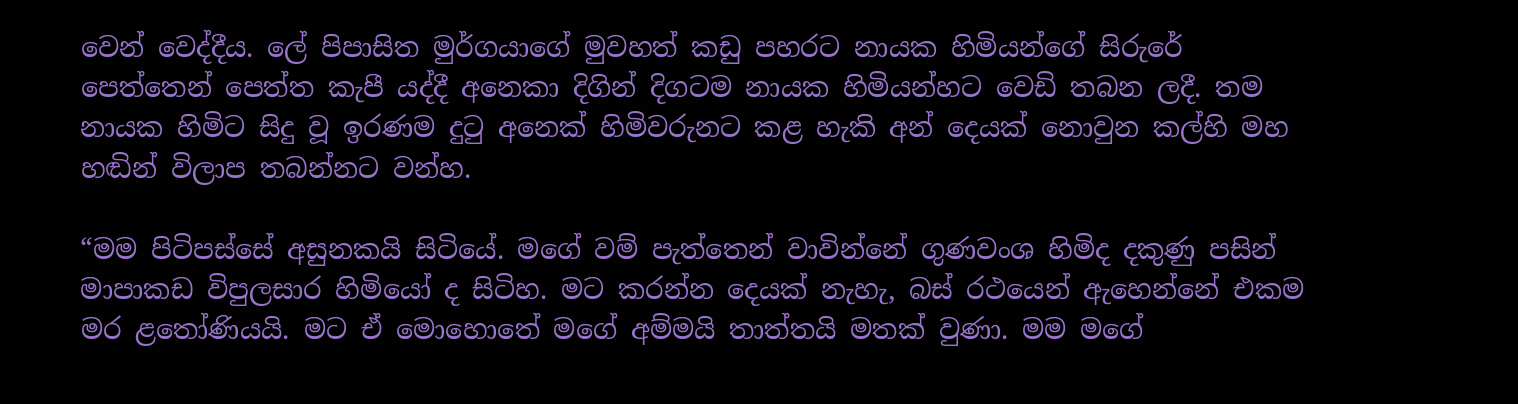වෙන් වෙද්දීය. ලේ පිපාසිත මුර්ගයාගේ මුවහත් කඩු පහරට නායක හිමියන්ගේ සිරුරේ පෙත්තෙන් පෙත්ත කැපී යද්දී අනෙකා දිගින් දිගටම නායක හිමියන්හට වෙඩි තබන ලදී. තම නායක හිමිට සිදු වූ ඉරණම දුටු අනෙක්‌ හිමිවරුනට කළ හැකි අන් දෙයක්‌ නොවුන කල්හි මහ හඬින් විලාප තබන්නට වන්හ.

“මම පිටිපස්‌සේ අසුනකයි සිටියේ. මගේ වම් පැත්තෙන් වාවින්නේ ගුණවංශ හිමිද දකුණු පසින් මාපාකඩ විපුලසාර හිමියෝ ද සිටිහ. මට කරන්න දෙයක්‌ නැහැ, බස්‌ රථයෙන් ඇහෙන්නේ එකම මර ළතෝණියයි. මට ඒ මොහොතේ මගේ අම්මයි තාත්තයි මතක්‌ වුණා. මම මගේ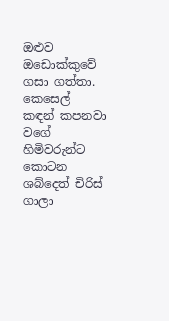ඔළුව ඔඩොක්‌කුවේ ගසා ගත්තා. කෙසෙල් කඳන් කපනවා වගේ හිමිවරුන්ට කොටන ශබ්දෙත් චිරිස්‌ ගාලා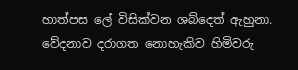හාත්පස ලේ විසික්‌වන ශබ්දෙත් ඇහුනා. වේදනාව දරාගත නොහැකිව හිමිවරු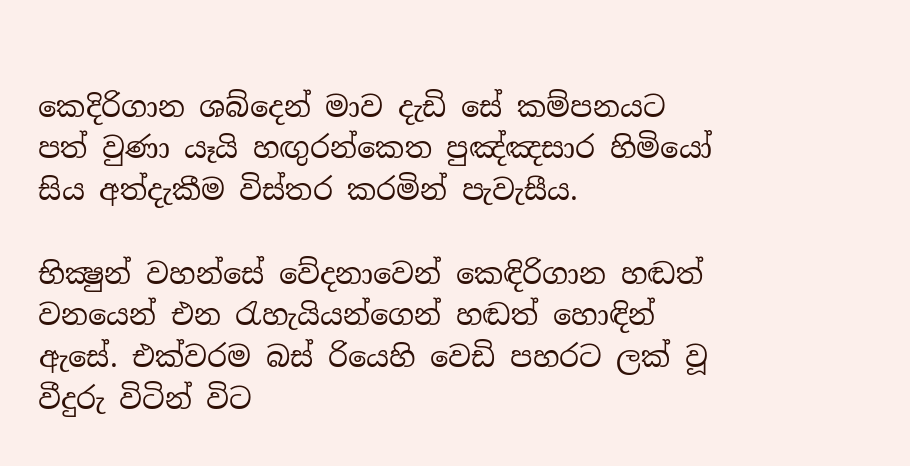කෙදිරිගාන ශබ්දෙන් මාව දැඩි සේ කම්පනයට පත් වුණා යෑයි හඟුරන්කෙත පුඤ්ඤසාර හිමියෝ සිය අත්දැකීම විස්‌තර කරමින් පැවැසීය.

භික්‍ෂුන් වහන්සේ වේදනාවෙන් කෙඳිරිගාන හඬත් වනයෙන් එන රැහැයියන්ගෙන් හඬත් හොඳින් ඇසේ. එක්‌වරම බස්‌ රියෙහි වෙඩි පහරට ලක්‌ වූ වීදුරු විටින් විට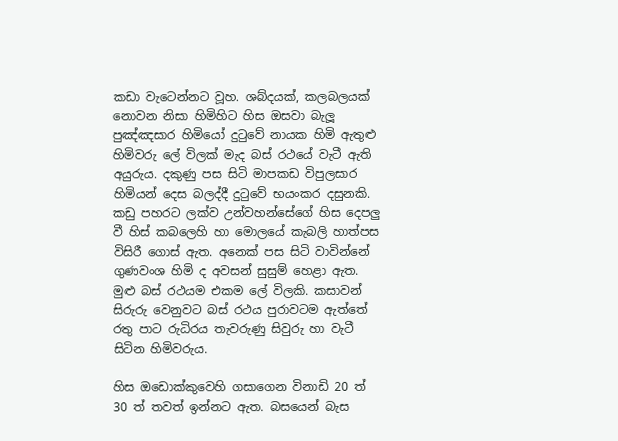කඩා වැටෙන්නට වූහ. ශබ්දයක්‌, කලබලයක්‌ නොවන නිසා හිමිහිට හිස ඔසවා බැලූ පුඤ්ඤසාර හිමියෝ දුටුවේ නායක හිමි ඇතුළු හිමිවරු ලේ විලක්‌ මැද බස්‌ රථයේ වැටී ඇති අයුරුය. දකුණු පස සිටි මාපකඩ විපුලසාර හිමියන් දෙස බලද්දී දුටුවේ භයංකර දසුනකි. කඩු පහරට ලක්‌ව උන්වහන්සේගේ හිස දෙපලු වී හිස්‌ කබලෙහි හා මොලයේ කැබලි හාත්පස විසිරී ගොස්‌ ඇත. අනෙක්‌ පස සිටි වාවින්නේ ගුණවංශ හිමි ද අවසන් සුසුම් හෙළා ඇත. මුළු බස්‌ රථයම එකම ලේ විලකි. කසාවන් සිරුරු වෙනුවට බස්‌ රථය පුරාවටම ඇත්තේ රතු පාට රුධිරය තැවරුණු සිවුරු හා වැටී සිටින හිමිවරුය.

හිස ඔඩොක්‌කුවෙහි ගසාගෙන විනාඩි 20 ත් 30 ත් තවත් ඉන්නට ඇත. බසයෙන් බැස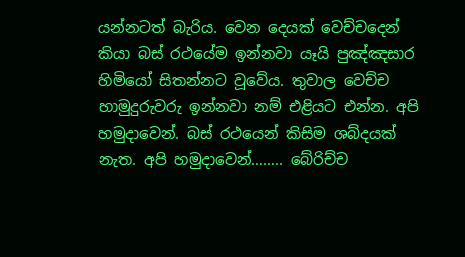යන්නටත් බැරිය. වෙන දෙයක්‌ වෙච්චදෙන් කියා බස්‌ රථයේම ඉන්නවා යෑයි පුඤ්ඤසාර හිමියෝ සිතන්නට වූවේය. තුවාල වෙච්ච හාමුදුරුවරු ඉන්නවා නම් එළියට එන්න. අපි හමුදාවෙන්. බස්‌ රථයෙන් කිසිම ශබ්දයක්‌ නැත. අපි හමුදාවෙන්…….. බේරිච්ච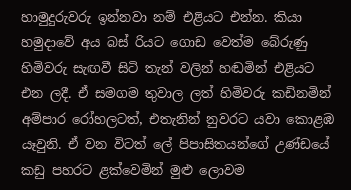හාමුදුරුවරු ඉන්නවා නම් එළියට එන්න. කියා හමුදාවේ අය බස්‌ රියට ගොඩ වෙත්ම බේරුණු හිමිවරු සැඟවී සිටි තැන් වලින් හඬමින් එළියට එන ලදී. ඒ සමගම තුවාල ලත් හිමිවරු කඩිනමින් අම්පාර රෝහලටත්, එතැනින් නුවරට යවා කොළඹ යෑවුනි. ඒ වන විටත් ලේ පිපාසිතයන්ගේ උණ්‌ඩයේ කඩු පහරට ළක්‌වෙමින් මුළු ලොවම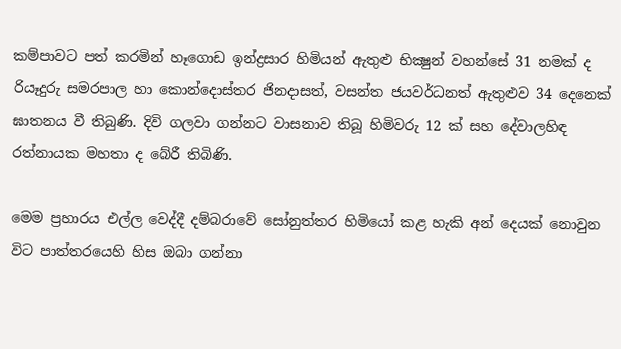කම්පාවට පත් කරමින් හෑගොඩ ඉන්ද්‍රසාර හිමියන් ඇතුළු භික්‍ෂුන් වහන්සේ 31 නමක්‌ ද රියෑදුරු සමරපාල හා කොන්දොස්‌තර ජිනදාසත්, වසන්ත ජයවර්ධනත් ඇතුළුව 34 දෙනෙක්‌ ඝාතනය වී තිබුණි. දිවි ගලවා ගන්නට වාසනාව තිබූ හිමිවරු 12 ක්‌ සහ දේවාලහිඳ රත්නායක මහතා ද බේරී තිබිණි.

මෙම ප්‍රහාරය එල්ල වෙද්දී දම්බරාවේ සෝනුත්තර හිමියෝ කළ හැකි අන් දෙයක්‌ නොවුන විට පාත්තරයෙහි හිස ඔබා ගන්නා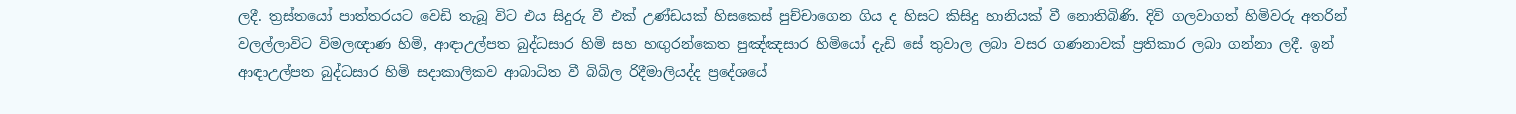ලදී. ත්‍රස්‌තයෝ පාත්තරයට වෙඩි තැබූ විට එය සිදුරු වී එක්‌ උණ්‌ඩයක්‌ හිසකෙස්‌ පුච්චාගෙන ගිය ද හිසට කිසිදු හානියක්‌ වී නොතිබිණි. දිවි ගලවාගත් හිමිවරු අතරින් වලල්ලාවිට විමලඥාණ හිමි, ආඳාඋල්පත බුද්ධසාර හිමි සහ හඟුරන්කෙත පුඤ්ඤසාර හිමියෝ දැඩි සේ තුවාල ලබා වසර ගණනාවක්‌ ප්‍රතිකාර ලබා ගන්නා ලදී. ඉන් ආඳාඋල්පත බුද්ධසාර හිමි සදාකාලිකව ආබාධිත වී බිබිල රිදීමාලියද්ද ප්‍රදේශයේ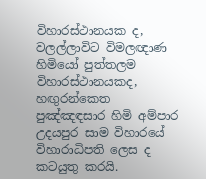විහාරස්‌ථානයක ද, වලල්ලාවිට විමලඥාණ හිමියෝ පුත්තලම විහාරස්‌ථානයකද, හඟුරන්කෙත පුඤ්ඤඳසාර හිමි අම්පාර උදයපුර සාම විහාරයේ විහාරාධිපති ලෙස ද කටයුතු කරයි.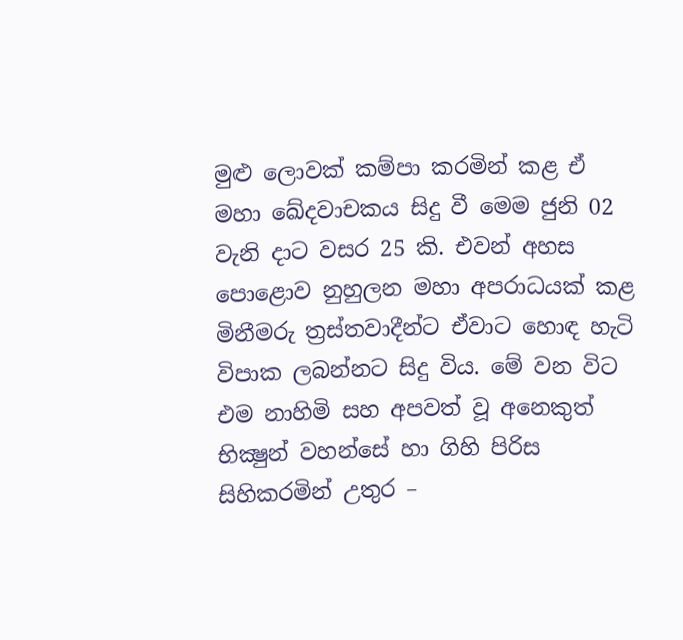මුළු ලොවක්‌ කම්පා කරමින් කළ ඒ මහා ඛේදවාචකය සිදු වී මෙම ජුනි 02 වැනි දාට වසර 25 කි. එවන් අහස පොළොව නුහුලන මහා අපරාධයක්‌ කළ මිනීමරු ත්‍රස්‌තවාදීන්ට ඒවාට හොඳ හැටි විපාක ලබන්නට සිදු විය. මේ වන විට එම නාහිමි සහ අපවත් වූ අනෙකුත් භික්‍ෂුන් වහන්සේ හා ගිහි පිරිස සිහිකරමින් උතුර –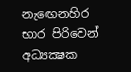නැඟෙනහිර භාර පිරිවෙන් අධ්‍යක්‍ෂක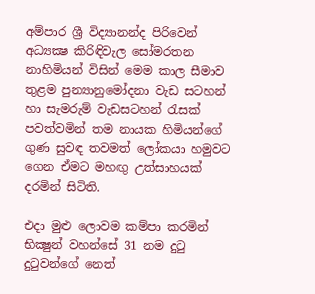අම්පාර ශ්‍රී විද්‍යානන්ද පිරිවෙන් අධ්‍යක්‍ෂ කිරිඳිවැල සෝමරතන නාහිමියන් විසින් මෙම කාල සීමාව තුළම පුන්‍යානුමෝදනා වැඩ සටහන් හා සැමරුම් වැඩසටහන් රැසක්‌ පවත්වමින් තම නායක හිමියන්ගේ ගුණ සුවඳ තවමත් ලෝකයා හමුවට ගෙන ඒමට මහඟු උත්සාහයක්‌ දරමින් සිටිති.

එදා මුළු ලොවම කම්පා කරමින් භික්‍ෂුන් වහන්සේ 31 නම දුටු දුටුවන්ගේ නෙත්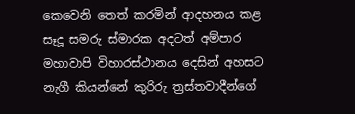කෙවෙනි තෙත් කරමින් ආදහනය කළ සෑදූ සමරු ස්‌මාරක අදටත් අම්පාර මහාවාපි විහාරස්‌ථානය දෙසින් අහසට නැගී කියන්නේ කුරිරු ත්‍රස්‌තවාදීන්ගේ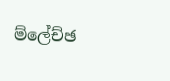ම්ලේච්ඡ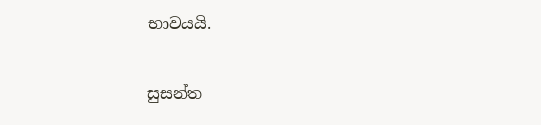භාවයයි.

සුසන්ත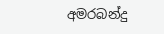අමරබන්දු